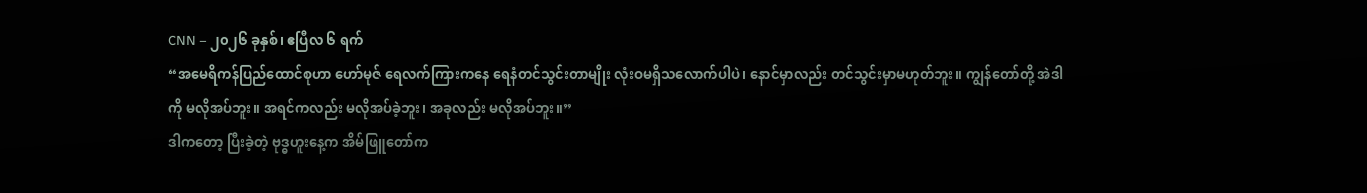CNN – ၂၀၂၆ ခုနှစ်၊ ဧပြီလ ၆ ရက်
“အမေရိကန်ပြည်ထောင်စုဟာ ဟော်မုဇ် ရေလက်ကြားကနေ ရေနံတင်သွင်းတာမျိုး လုံးဝမရှိသလောက်ပါပဲ၊ နောင်မှာလည်း တင်သွင်းမှာမဟုတ်ဘူး။ ကျွန်တော်တို့ အဲဒါကို မလိုအပ်ဘူး။ အရင်ကလည်း မလိုအပ်ခဲ့ဘူး၊ အခုလည်း မလိုအပ်ဘူး။”
ဒါကတော့ ပြီးခဲ့တဲ့ ဗုဒ္ဓဟူးနေ့က အိမ်ဖြူတော်က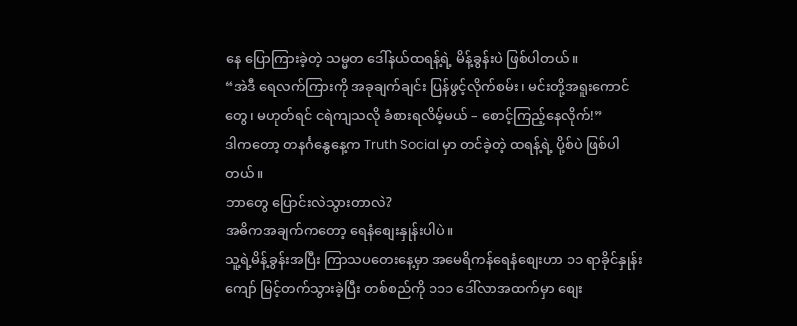နေ ပြောကြားခဲ့တဲ့ သမ္မတ ဒေါ်နယ်ထရန့်ရဲ့ မိန့်ခွန်းပဲ ဖြစ်ပါတယ်။
“အဲဒီ ရေလက်ကြားကို အခုချက်ချင်း ပြန်ဖွင့်လိုက်စမ်း၊ မင်းတို့အရူးကောင်တွေ၊ မဟုတ်ရင် ငရဲကျသလို ခံစားရလိမ့်မယ် – စောင့်ကြည့်နေလိုက်!”
ဒါကတော့ တနင်္ဂနွေနေ့က Truth Social မှာ တင်ခဲ့တဲ့ ထရန့်ရဲ့ ပို့စ်ပဲ ဖြစ်ပါတယ်။
ဘာတွေ ပြောင်းလဲသွားတာလဲ?
အဓိကအချက်ကတော့ ရေနံစျေးနှုန်းပါပဲ။
သူ့ရဲ့မိန့်ခွန်းအပြီး ကြာသပတေးနေ့မှာ အမေရိကန်ရေနံစျေးဟာ ၁၁ ရာခိုင်နှုန်းကျော် မြင့်တက်သွားခဲ့ပြီး တစ်စည်ကို ၁၁၁ ဒေါ်လာအထက်မှာ စျေး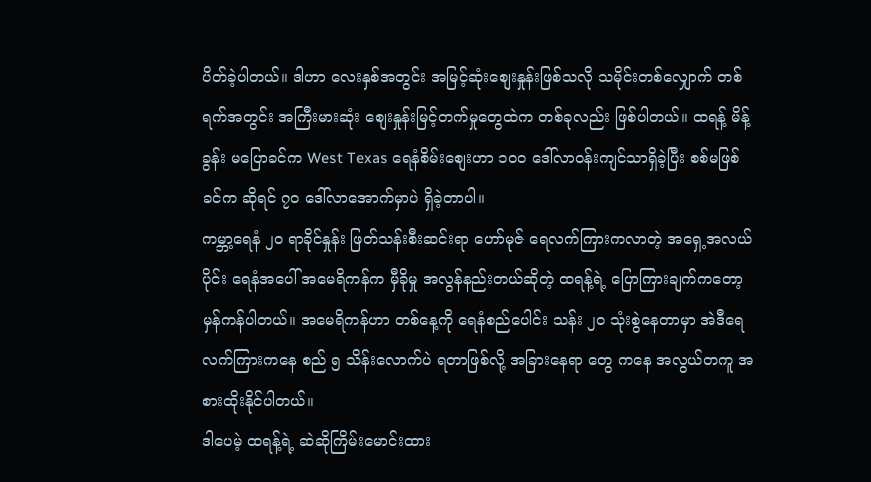ပိတ်ခဲ့ပါတယ်။ ဒါဟာ လေးနှစ်အတွင်း အမြင့်ဆုံးစျေးနှုန်းဖြစ်သလို သမိုင်းတစ်လျှောက် တစ်ရက်အတွင်း အကြီးမားဆုံး စျေးနှုန်းမြင့်တက်မှုတွေထဲက တစ်ခုလည်း ဖြစ်ပါတယ်။ ထရန့် မိန့်ခွန်း မပြောခင်က West Texas ရေနံစိမ်းစျေးဟာ ၁၀၀ ဒေါ်လာဝန်းကျင်သာရှိခဲ့ပြီး စစ်မဖြစ်ခင်က ဆိုရင် ၇၀ ဒေါ်လာအောက်မှာပဲ ရှိခဲ့တာပါ။
ကမ္ဘာ့ရေနံ ၂၀ ရာခိုင်နှုန်း ဖြတ်သန်းစီးဆင်းရာ ဟော်မုဇ် ရေလက်ကြားကလာတဲ့ အရှေ့အလယ်ပိုင်း ရေနံအပေါ် အမေရိကန်က မှီခိုမှု အလွန်နည်းတယ်ဆိုတဲ့ ထရန့်ရဲ့ ပြောကြားချက်ကတော့ မှန်ကန်ပါတယ်။ အမေရိကန်ဟာ တစ်နေ့ကို ရေနံစည်ပေါင်း သန်း ၂၀ သုံးစွဲနေတာမှာ အဲဒီရေလက်ကြားကနေ စည် ၅ သိန်းလောက်ပဲ ရတာဖြစ်လို့ အခြားနေရာ တွေ ကနေ အလွယ်တကူ အစားထိုးနိုင်ပါတယ်။
ဒါပေမဲ့ ထရန့်ရဲ့ ဆဲဆိုကြိမ်းမောင်းထား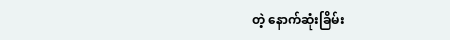တဲ့ နောက်ဆုံးခြိမ်း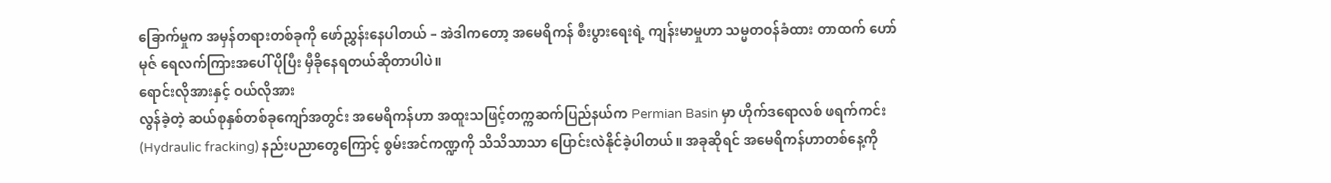ခြောက်မှုက အမှန်တရားတစ်ခုကို ဖော်ညွှန်းနေပါတယ် – အဲဒါကတော့ အမေရိကန် စီးပွားရေးရဲ့ ကျန်းမာမှုဟာ သမ္မတဝန်ခံထား တာထက် ဟော်မုဇ် ရေလက်ကြားအပေါ် ပိုပြီး မှီခိုနေရတယ်ဆိုတာပါပဲ။
ရောင်းလိုအားနှင့် ဝယ်လိုအား
လွန်ခဲ့တဲ့ ဆယ်စုနှစ်တစ်ခုကျော်အတွင်း အမေရိကန်ဟာ အထူးသဖြင့်တက္ကဆက်ပြည်နယ်က Permian Basin မှာ ဟိုက်ဒရောလစ် ဖရက်ကင်း (Hydraulic fracking) နည်းပညာတွေကြောင့် စွမ်းအင်ကဏ္ဍကို သိသိသာသာ ပြောင်းလဲနိုင်ခဲ့ပါတယ်။ အခုဆိုရင် အမေရိကန်ဟာတစ်နေ့ကို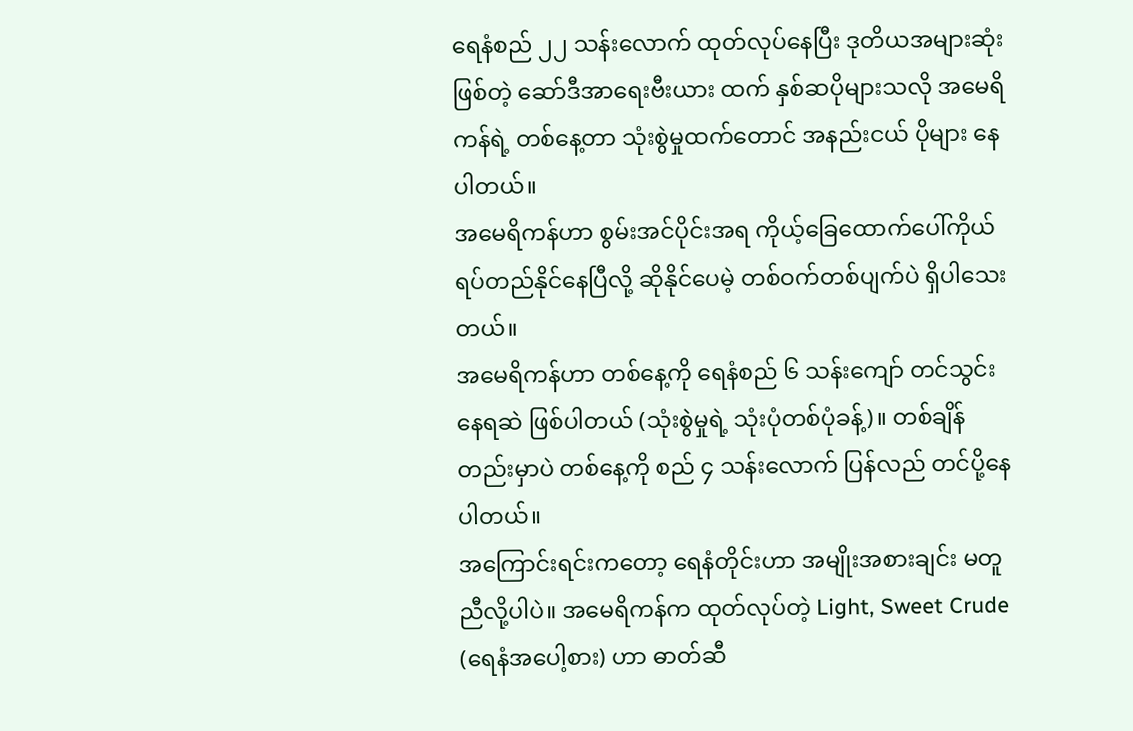ရေနံစည် ၂၂ သန်းလောက် ထုတ်လုပ်နေပြီး ဒုတိယအများဆုံးဖြစ်တဲ့ ဆော်ဒီအာရေးဗီးယား ထက် နှစ်ဆပိုများသလို အမေရိကန်ရဲ့ တစ်နေ့တာ သုံးစွဲမှုထက်တောင် အနည်းငယ် ပိုများ နေပါတယ်။
အမေရိကန်ဟာ စွမ်းအင်ပိုင်းအရ ကိုယ့်ခြေထောက်ပေါ်ကိုယ် ရပ်တည်နိုင်နေပြီလို့ ဆိုနိုင်ပေမဲ့ တစ်ဝက်တစ်ပျက်ပဲ ရှိပါသေးတယ်။
အမေရိကန်ဟာ တစ်နေ့ကို ရေနံစည် ၆ သန်းကျော် တင်သွင်းနေရဆဲ ဖြစ်ပါတယ် (သုံးစွဲမှုရဲ့ သုံးပုံတစ်ပုံခန့်)။ တစ်ချိန်တည်းမှာပဲ တစ်နေ့ကို စည် ၄ သန်းလောက် ပြန်လည် တင်ပို့နေ ပါတယ်။
အကြောင်းရင်းကတော့ ရေနံတိုင်းဟာ အမျိုးအစားချင်း မတူညီလို့ပါပဲ။ အမေရိကန်က ထုတ်လုပ်တဲ့ Light, Sweet Crude (ရေနံအပေါ့စား) ဟာ ဓာတ်ဆီ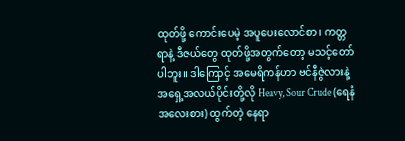ထုတ်ဖို့ ကောင်းပေမဲ့ အပူပေးလောင်စာ၊ ကတ္တရာနဲ့ ဒီဇယ်တွေ ထုတ်ဖို့အတွက်တော့ မသင့်တော်ပါဘူး။ ဒါကြောင့် အမေရိကန်ဟာ ဗင်နီဇွဲလားနဲ့ အရှေ့အလယ်ပိုင်းတို့လို Heavy, Sour Crude (ရေနံအလေးစား) ထွက်တဲ့ နေရာ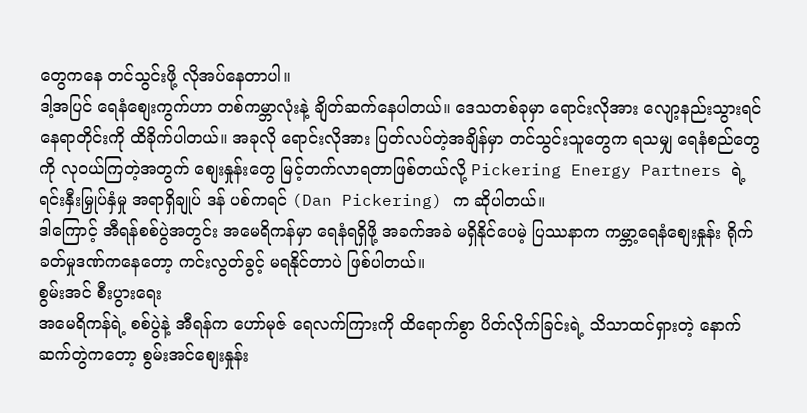တွေကနေ တင်သွင်းဖို့ လိုအပ်နေတာပါ။
ဒါ့အပြင် ရေနံစျေးကွက်ဟာ တစ်ကမ္ဘာလုံးနဲ့ ချိတ်ဆက်နေပါတယ်။ ဒေသတစ်ခုမှာ ရောင်းလိုအား လျော့နည်းသွားရင် နေရာတိုင်းကို ထိခိုက်ပါတယ်။ အခုလို ရောင်းလိုအား ပြတ်လပ်တဲ့အချိန်မှာ တင်သွင်းသူတွေက ရသမျှ ရေနံစည်တွေကို လုဝယ်ကြတဲ့အတွက် စျေးနှုန်းတွေ မြင့်တက်လာရတာဖြစ်တယ်လို့ Pickering Energy Partners ရဲ့ ရင်းနှီးမြှုပ်နှံမှု အရာရှိချုပ် ဒန် ပစ်ကရင် (Dan Pickering) က ဆိုပါတယ်။
ဒါကြောင့် အီရန်စစ်ပွဲအတွင်း အမေရိကန်မှာ ရေနံရရှိဖို့ အခက်အခဲ မရှိနိုင်ပေမဲ့ ပြဿနာက ကမ္ဘာ့ရေနံစျေးနှုန်း ရိုက်ခတ်မှုဒဏ်ကနေတော့ ကင်းလွတ်ခွင့် မရနိုင်တာပဲ ဖြစ်ပါတယ်။
စွမ်းအင် စီးပွားရေး
အမေရိကန်ရဲ့ စစ်ပွဲနဲ့ အီရန်က ဟော်မုဇ် ရေလက်ကြားကို ထိရောက်စွာ ပိတ်လိုက်ခြင်းရဲ့ သိသာထင်ရှားတဲ့ နောက်ဆက်တွဲကတော့ စွမ်းအင်စျေးနှုန်း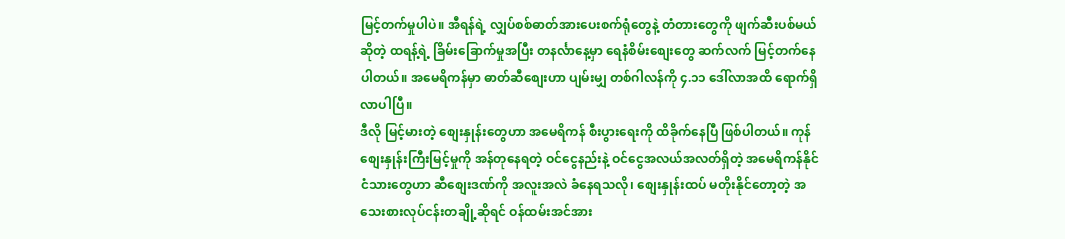မြင့်တက်မှုပါပဲ။ အီရန်ရဲ့ လျှပ်စစ်ဓာတ်အားပေးစက်ရုံတွေနဲ့ တံတားတွေကို ဖျက်ဆီးပစ်မယ်ဆိုတဲ့ ထရန့်ရဲ့ ခြိမ်းခြောက်မှုအပြီး တနင်္လာနေ့မှာ ရေနံစိမ်းစျေးတွေ ဆက်လက် မြင့်တက်နေပါတယ်။ အမေရိကန်မှာ ဓာတ်ဆီစျေးဟာ ပျမ်းမျှ တစ်ဂါလန်ကို ၄.၁၁ ဒေါ်လာအထိ ရောက်ရှိလာပါပြီ။
ဒီလို မြင့်မားတဲ့ စျေးနှုန်းတွေဟာ အမေရိကန် စီးပွားရေးကို ထိခိုက်နေပြီ ဖြစ်ပါတယ်။ ကုန်စျေးနှုန်းကြီးမြင့်မှုကို အန်တုနေရတဲ့ ဝင်ငွေနည်းနဲ့ ဝင်ငွေအလယ်အလတ်ရှိတဲ့ အမေရိကန်နိုင်ငံသားတွေဟာ ဆီစျေးဒဏ်ကို အလူးအလဲ ခံနေရသလို၊ စျေးနှုန်းထပ် မတိုးနိုင်တော့တဲ့ အသေးစားလုပ်ငန်းတချို့ဆိုရင် ဝန်ထမ်းအင်အား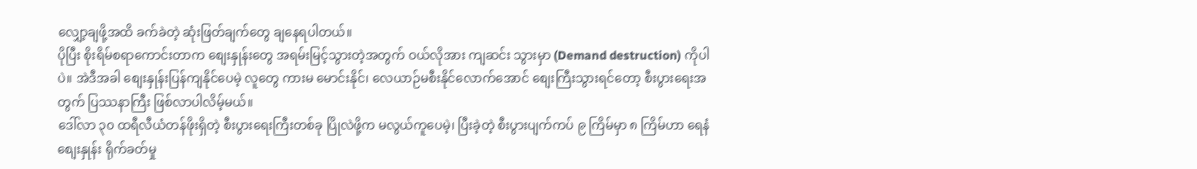လျှော့ချဖို့အထိ ခက်ခဲတဲ့ ဆုံးဖြတ်ချက်တွေ ချနေရပါတယ်။
ပိုပြီး စိုးရိမ်စရာကောင်းတာက စျေးနှုန်းတွေ အရမ်းမြင့်သွားတဲ့အတွက် ဝယ်လိုအား ကျဆင်း သွားမှာ (Demand destruction) ကိုပါပဲ။ အဲဒီအခါ စျေးနှုန်းပြန်ကျနိုင်ပေမဲ့ လူတွေ ကားမ မောင်းနိုင်၊ လေယာဉ်မစီးနိုင်လောက်အောင် စျေးကြီးသွားရင်တော့ စီးပွားရေးအတွက် ပြဿနာကြီး ဖြစ်လာပါလိမ့်မယ်။
ဒေါ်လာ ၃၀ ထရီလီယံတန်ဖိုးရှိတဲ့ စီးပွားရေးကြီးတစ်ခု ပြိုလဲဖို့က မလွယ်ကူပေမဲ့၊ ပြီးခဲ့တဲ့ စီးပွားပျက်ကပ် ၉ ကြိမ်မှာ ၈ ကြိမ်ဟာ ရေနံစျေးနှုန်း ရိုက်ခတ်မှု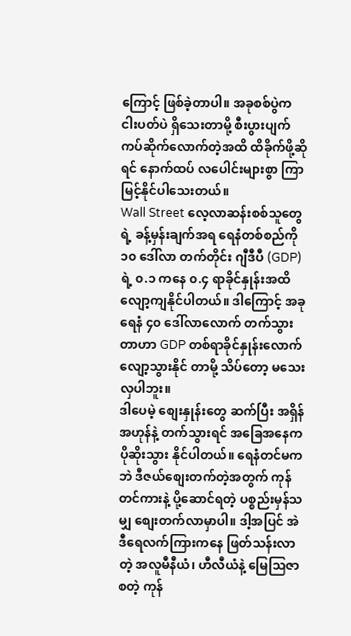ကြောင့် ဖြစ်ခဲ့တာပါ။ အခုစစ်ပွဲက ငါးပတ်ပဲ ရှိသေးတာမို့ စီးပွားပျက်ကပ်ဆိုက်လောက်တဲ့အထိ ထိခိုက်ဖို့ဆိုရင် နောက်ထပ် လပေါင်းများစွာ ကြာမြင့်နိုင်ပါသေးတယ်။
Wall Street လေ့လာဆန်းစစ်သူတွေရဲ့ ခန့်မှန်းချက်အရ ရေနံတစ်စည်ကို ၁၀ ဒေါ်လာ တက်တိုင်း ဂျီဒီပီ (GDP) ရဲ့ ၀.၁ ကနေ ၀.၄ ရာခိုင်နှုန်းအထိ လျော့ကျနိုင်ပါတယ်။ ဒါကြောင့် အခု ရေနံ ၄၀ ဒေါ်လာလောက် တက်သွားတာဟာ GDP တစ်ရာခိုင်နှုန်းလောက် လျော့သွားနိုင် တာမို့ သိပ်တော့ မသေးလှပါဘူး။
ဒါပေမဲ့ စျေးနှုန်းတွေ ဆက်ပြီး အရှိန်အဟုန်နဲ့ တက်သွားရင် အခြေအနေက ပိုဆိုးသွား နိုင်ပါတယ်။ ရေနံတင်မကဘဲ ဒီဇယ်စျေးတက်တဲ့အတွက် ကုန်တင်ကားနဲ့ ပို့ဆောင်ရတဲ့ ပစ္စည်းမှန်သမျှ စျေးတက်လာမှာပါ။ ဒါ့အပြင် အဲဒီရေလက်ကြားကနေ ဖြတ်သန်းလာတဲ့ အလူမီနီယံ၊ ဟီလီယံနဲ့ မြေသြဇာ စတဲ့ ကုန်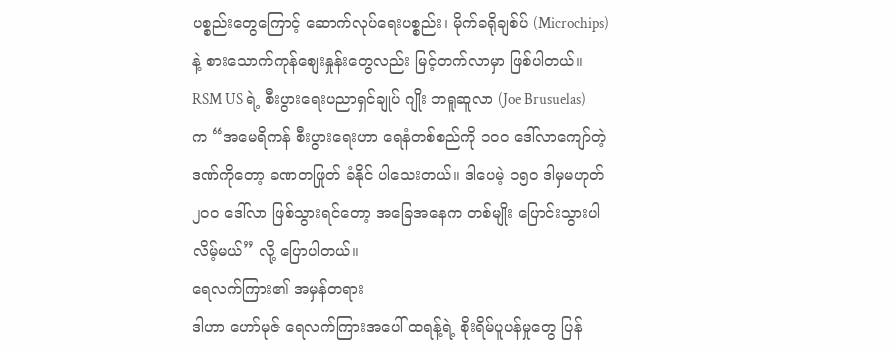ပစ္စည်းတွေကြောင့် ဆောက်လုပ်ရေးပစ္စည်း၊ မိုက်ခရိုချစ်ပ် (Microchips) နဲ့ စားသောက်ကုန်စျေးနှုန်းတွေလည်း မြင့်တက်လာမှာ ဖြစ်ပါတယ်။
RSM US ရဲ့ စီးပွားရေးပညာရှင်ချုပ် ဂျိုး ဘရူဆူလာ (Joe Brusuelas) က “အမေရိကန် စီးပွားရေးဟာ ရေနံတစ်စည်ကို ၁၀၀ ဒေါ်လာကျော်တဲ့ ဒဏ်ကိုတော့ ခဏတဖြုတ် ခံနိုင် ပါသေးတယ်။ ဒါပေမဲ့ ၁၅၀ ဒါမှမဟုတ် ၂၀၀ ဒေါ်လာ ဖြစ်သွားရင်တော့ အခြေအနေက တစ်မျိုး ပြောင်းသွားပါလိမ့်မယ်” လို့ ပြောပါတယ်။
ရေလက်ကြား၏ အမှန်တရား
ဒါဟာ ဟော်မုဇ် ရေလက်ကြားအပေါ် ထရန့်ရဲ့ စိုးရိမ်ပူပန်မှုတွေ ပြန်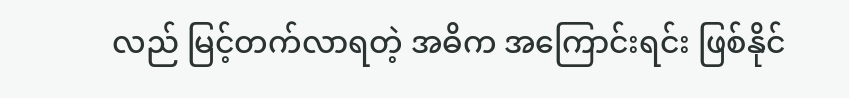လည် မြင့်တက်လာရတဲ့ အဓိက အကြောင်းရင်း ဖြစ်နိုင်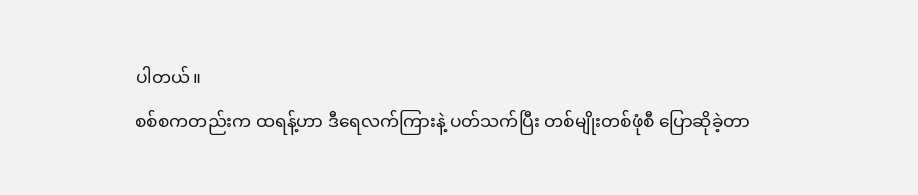ပါတယ်။
စစ်စကတည်းက ထရန့်ဟာ ဒီရေလက်ကြားနဲ့ ပတ်သက်ပြီး တစ်မျိုးတစ်ဖုံစီ ပြောဆိုခဲ့တာ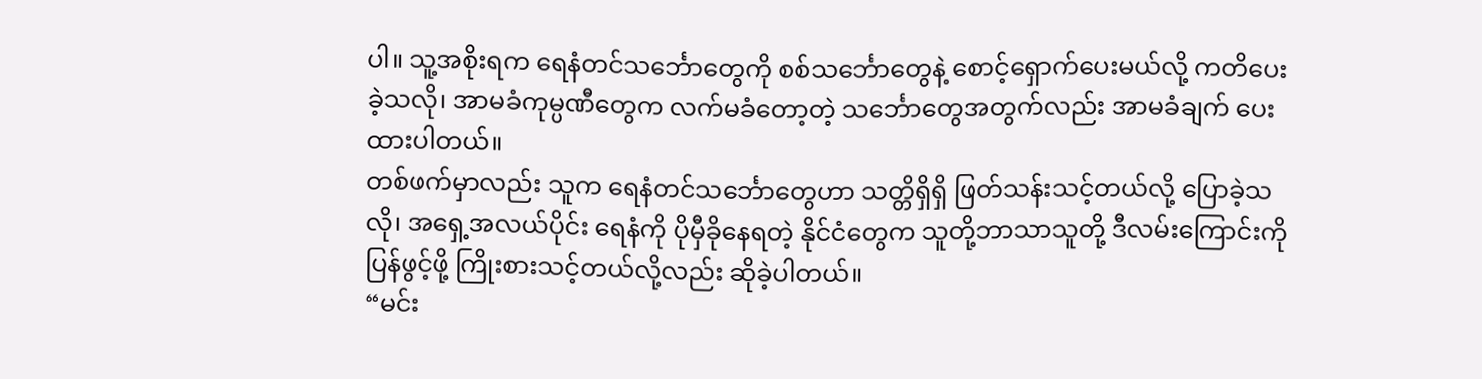ပါ။ သူ့အစိုးရက ရေနံတင်သင်္ဘောတွေကို စစ်သင်္ဘောတွေနဲ့ စောင့်ရှောက်ပေးမယ်လို့ ကတိပေး ခဲ့သလို၊ အာမခံကုမ္ပဏီတွေက လက်မခံတော့တဲ့ သင်္ဘောတွေအတွက်လည်း အာမခံချက် ပေးထားပါတယ်။
တစ်ဖက်မှာလည်း သူက ရေနံတင်သင်္ဘောတွေဟာ သတ္တိရှိရှိ ဖြတ်သန်းသင့်တယ်လို့ ပြောခဲ့သလို၊ အရှေ့အလယ်ပိုင်း ရေနံကို ပိုမှီခိုနေရတဲ့ နိုင်ငံတွေက သူတို့ဘာသာသူတို့ ဒီလမ်းကြောင်းကို ပြန်ဖွင့်ဖို့ ကြိုးစားသင့်တယ်လို့လည်း ဆိုခဲ့ပါတယ်။
“မင်း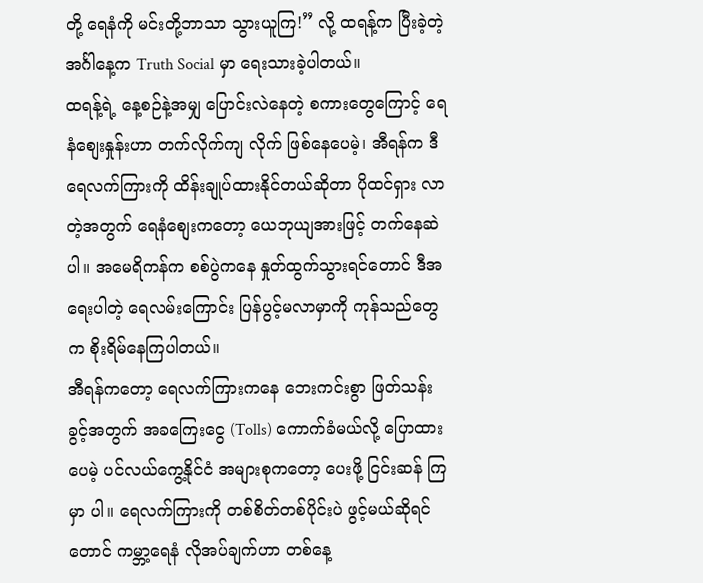တို့ ရေနံကို မင်းတို့ဘာသာ သွားယူကြ!” လို့ ထရန့်က ပြီးခဲ့တဲ့ အင်္ဂါနေ့က Truth Social မှာ ရေးသားခဲ့ပါတယ်။
ထရန့်ရဲ့ နေ့စဉ်နဲ့အမျှ ပြောင်းလဲနေတဲ့ စကားတွေကြောင့် ရေနံစျေးနှုန်းဟာ တက်လိုက်ကျ လိုက် ဖြစ်နေပေမဲ့၊ အီရန်က ဒီရေလက်ကြားကို ထိန်းချုပ်ထားနိုင်တယ်ဆိုတာ ပိုထင်ရှား လာတဲ့အတွက် ရေနံစျေးကတော့ ယေဘုယျအားဖြင့် တက်နေဆဲပါ။ အမေရိကန်က စစ်ပွဲကနေ နှုတ်ထွက်သွားရင်တောင် ဒီအရေးပါတဲ့ ရေလမ်းကြောင်း ပြန်ပွင့်မလာမှာကို ကုန်သည်တွေက စိုးရိမ်နေကြပါတယ်။
အီရန်ကတော့ ရေလက်ကြားကနေ ဘေးကင်းစွာ ဖြတ်သန်းခွင့်အတွက် အခကြေးငွေ (Tolls) ကောက်ခံမယ်လို့ ပြောထားပေမဲ့ ပင်လယ်ကွေ့နိုင်ငံ အများစုကတော့ ပေးဖို့ ငြင်းဆန် ကြမှာ ပါ။ ရေလက်ကြားကို တစ်စိတ်တစ်ပိုင်းပဲ ဖွင့်မယ်ဆိုရင်တောင် ကမ္ဘာ့ရေနံ လိုအပ်ချက်ဟာ တစ်နေ့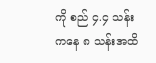ကို စည် ၄.၄ သန်းကနေ ၈ သန်းအထိ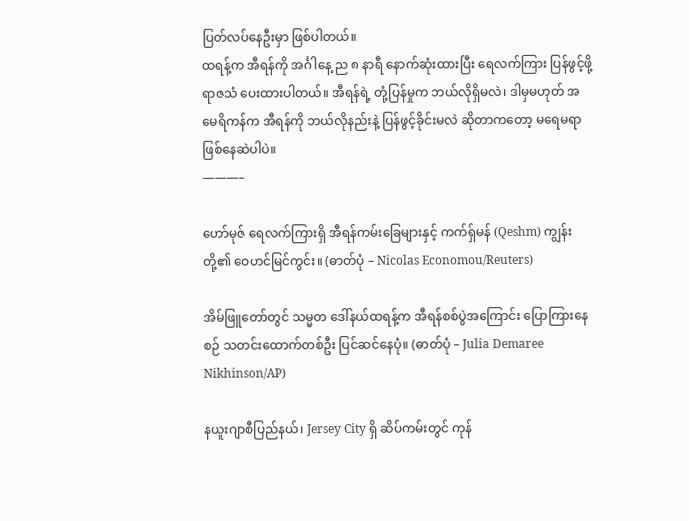ပြတ်လပ်နေဦးမှာ ဖြစ်ပါတယ်။
ထရန့်က အီရန်ကို အင်္ဂါနေ့ ည ၈ နာရီ နောက်ဆုံးထားပြီး ရေလက်ကြား ပြန်ဖွင့်ဖို့ ရာဇသံ ပေးထားပါတယ်။ အီရန်ရဲ့ တုံ့ပြန်မှုက ဘယ်လိုရှိမလဲ၊ ဒါမှမဟုတ် အမေရိကန်က အီရန်ကို ဘယ်လိုနည်းနဲ့ ပြန်ဖွင့်ခိုင်းမလဲ ဆိုတာကတော့ မရေမရာ ဖြစ်နေဆဲပါပဲ။
———–

ဟော်မုဇ် ရေလက်ကြားရှိ အီရန်ကမ်းခြေများနှင့် ကက်ရှ်မန် (Qeshm) ကျွန်းတို့၏ ဝေဟင်မြင်ကွင်း။ (ဓာတ်ပုံ – Nicolas Economou/Reuters)

အိမ်ဖြူတော်တွင် သမ္မတ ဒေါ်နယ်ထရန့်က အီရန်စစ်ပွဲအကြောင်း ပြောကြားနေစဉ် သတင်းထောက်တစ်ဦး ပြင်ဆင်နေပုံ။ (ဓာတ်ပုံ – Julia Demaree Nikhinson/AP)

နယူးဂျာစီပြည်နယ်၊ Jersey City ရှိ ဆိပ်ကမ်းတွင် ကုန်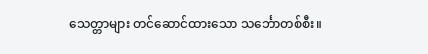သေတ္တာများ တင်ဆောင်ထားသော သင်္ဘောတစ်စီး။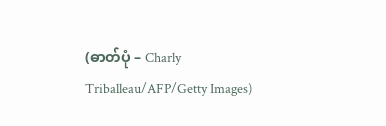(ဓာတ်ပုံ – Charly Triballeau/AFP/Getty Images)